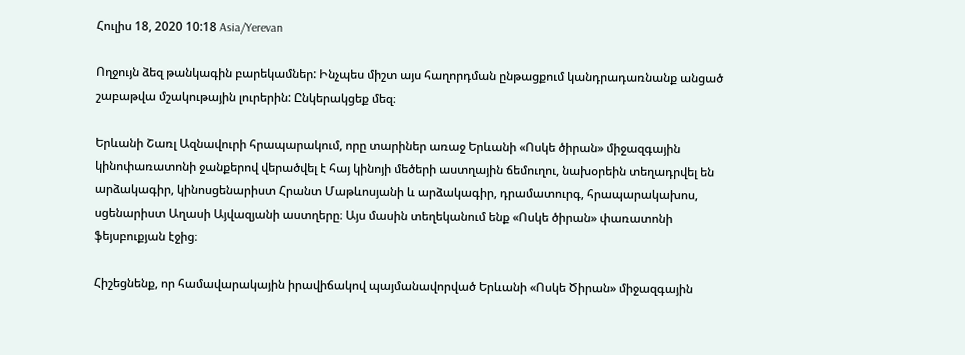Հուլիս 18, 2020 10:18 Asia/Yerevan

Ողջույն ձեզ թանկագին բարեկամներ: Ինչպես միշտ այս հաղորդման ընթացքում կանդրադառնանք անցած շաբաթվա մշակութային լուրերին: Ընկերակցեք մեզ։

Երևանի Շառլ Ազնավուրի հրապարակում, որը տարիներ առաջ Երևանի «Ոսկե ծիրան» միջազգային կինոփառատոնի ջանքերով վերածվել է հայ կինոյի մեծերի աստղային ճեմուղու, նախօրեին տեղադրվել են արձակագիր, կինոսցենարիստ Հրանտ Մաթևոսյանի և արձակագիր, դրամատուրգ, հրապարակախոս, սցենարիստ Աղասի Այվազյանի աստղերը։ Այս մասին տեղեկանում ենք «Ոսկե ծիրան» փառատոնի ֆեյսբուքյան էջից։

Հիշեցնենք, որ համավարակային իրավիճակով պայմանավորված Երևանի «Ոսկե Ծիրան» միջազգային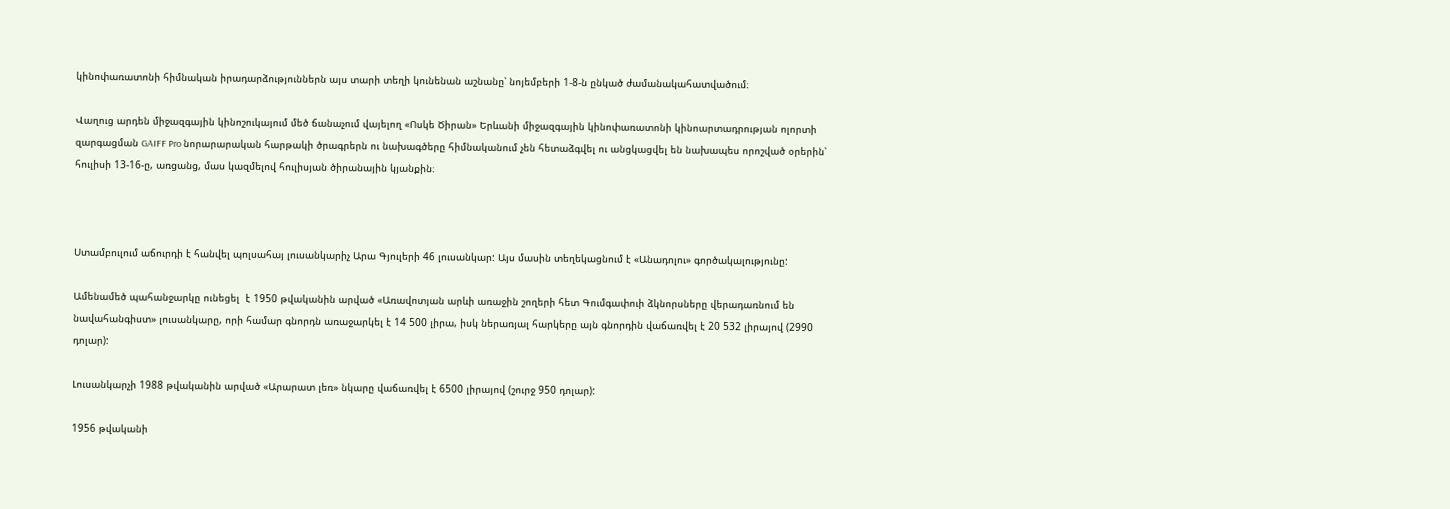կինոփառատոնի հիմնական իրադարձություններն այս տարի տեղի կունենան աշնանը՝ նոյեմբերի 1-8-ն ընկած ժամանակահատվածում։

Վաղուց արդեն միջազգային կինոշուկայում մեծ ճանաչում վայելող «Ոսկե Ծիրան» Երևանի միջազգային կինոփառատոնի կինոարտադրության ոլորտի զարգացման GAIFF Pro նորարարական հարթակի ծրագրերն ու նախագծերը հիմնականում չեն հետաձգվել ու անցկացվել են նախապես որոշված օրերին՝ հուլիսի 13-16-ը, առցանց, մաս կազմելով հուլիսյան ծիրանային կյանքին։



Ստամբուլում աճուրդի է հանվել պոլսահայ լուսանկարիչ Արա Գյուլերի 46 լուսանկար: Այս մասին տեղեկացնում է «Անադոլու» գործակալությունը:

Ամենամեծ պահանջարկը ունեցել  է 1950 թվականին արված «Առավոտյան արևի առաջին շողերի հետ Գումգափուի ձկնորսները վերադառնում են նավահանգիստ» լուսանկարը, որի համար գնորդն առաջարկել է 14 500 լիրա, իսկ ներառյալ հարկերը այն գնորդին վաճառվել է 20 532 լիրայով (2990 դոլար):

Լուսանկարչի 1988 թվականին արված «Արարատ լեռ» նկարը վաճառվել է 6500 լիրայով (շուրջ 950 դոլար):

1956 թվականի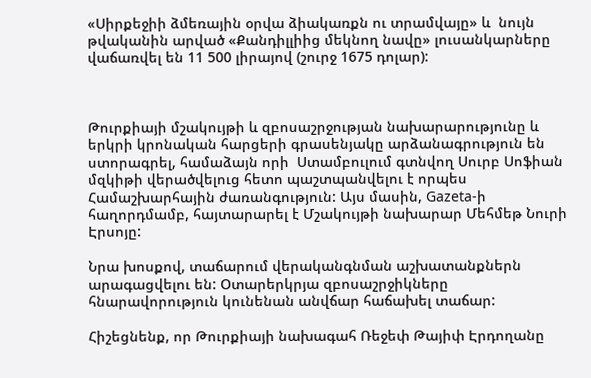«Սիրքեջիի ձմեռային օրվա ձիակառքն ու տրամվայը» և  նույն թվականին արված «Քանդիլլիից մեկնող նավը» լուսանկարները վաճառվել են 11 500 լիրայով (շուրջ 1675 դոլար):



Թուրքիայի մշակույթի և զբոսաշրջության նախարարությունը և երկրի կրոնական հարցերի գրասենյակը արձանագրություն են ստորագրել, համաձայն որի  Ստամբուլում գտնվող Սուրբ Սոֆիան մզկիթի վերածվելուց հետո պաշտպանվելու է որպես Համաշխարհային ժառանգություն: Այս մասին, Gazeta-ի հաղորդմամբ, հայտարարել է Մշակույթի նախարար Մեհմեթ Նուրի Էրսոյը:

Նրա խոսքով, տաճարում վերականգնման աշխատանքներն արագացվելու են: Օտարերկրյա զբոսաշրջիկները հնարավորություն կունենան անվճար հաճախել տաճար:

Հիշեցնենք, որ Թուրքիայի նախագահ Ռեջեփ Թայիփ Էրդողանը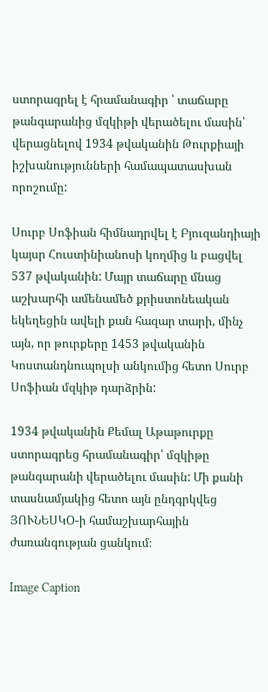ստորագրել է հրամանագիր ՝ տաճարը թանգարանից մզկիթի վերածելու մասին՝ վերացնելով 1934 թվականին Թուրքիայի իշխանությունների համապատասխան որոշումը:

Սուրբ Սոֆիան հիմնադրվել է Բյուզանդիայի կայսր Հուստինիանոսի կողմից և բացվել 537 թվականին: Մայր տաճարը մնաց աշխարհի ամենամեծ քրիստոնեական եկեղեցին ավելի քան հազար տարի, մինչ այն, որ թուրքերը 1453 թվականին Կոստանդնուպոլսի անկումից հետո Սուրբ Սոֆիան մզկիթ դարձրին:

1934 թվականին Քեմալ Աթաթուրքը ստորագրեց հրամանագիր՝ մզկիթը թանգարանի վերածելու մասին: Մի քանի տասնամյակից հետո այն ընդգրկվեց ՅՈՒՆԵՍԿՕ-ի համաշխարհային ժառանգության ցանկում։

Image Caption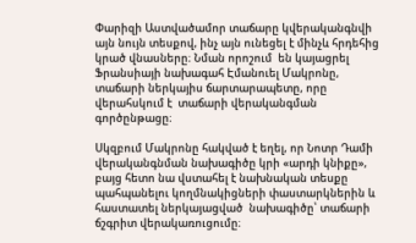Փարիզի Աստվածամոր տաճարը կվերականգնվի այն նույն տեսքով, ինչ այն ունեցել է մինչև հրդեհից  կրած վնասները։ Նման որոշում  են կայացրել Ֆրանսիայի նախագահ Էմանուել Մակրոնը, տաճարի ներկայիս ճարտարապետը, որը վերահսկում է  տաճարի վերականգման գործընթացը։

Սկզբում Մակրոնը հակված է եղել, որ Նոտր Դամի վերականգնման նախագիծը կրի «արդի կնիքը», բայց հետո նա վստահել է նախնական տեսքը պահպանելու կողմնակիցների փաստարկներին և հաստատել ներկայացված  նախագիծը՝ տաճարի ճշգրիտ վերակառուցումը։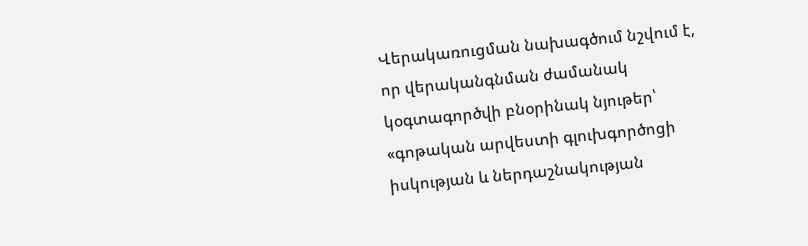Վերակառուցման նախագծում նշվում է, որ վերականգնման ժամանակ կօգտագործվի բնօրինակ նյութեր՝ «գոթական արվեստի գլուխգործոցի իսկության և ներդաշնակության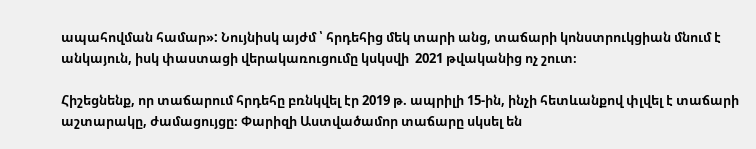ապահովման համար»: Նույնիսկ այժմ ՝ հրդեհից մեկ տարի անց, տաճարի կոնստրուկցիան մնում է անկայուն, իսկ փաստացի վերակառուցումը կսկսվի  2021 թվականից ոչ շուտ։

Հիշեցնենք, որ տաճարում հրդեհը բռնկվել էր 2019 թ. ապրիլի 15-ին, ինչի հետևանքով փլվել է տաճարի աշտարակը, ժամացույցը։ Փարիզի Աստվածամոր տաճարը սկսել են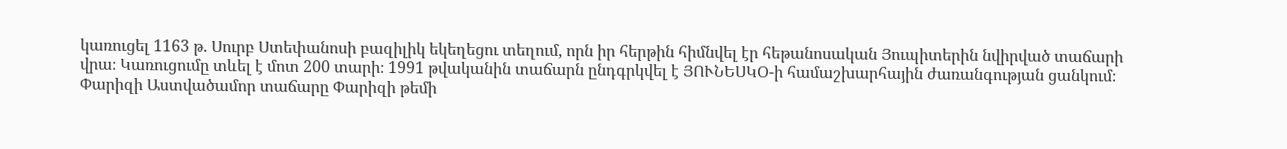կառուցել 1163 թ. Սուրբ Ստեփանոսի բազիլիկ եկեղեցու տեղում, որն իր հերթին հիմնվել էր հեթանոսական Յուպիտերին նվիրված տաճարի վրա։ Կառուցումը տևել է մոտ 200 տարի։ 1991 թվականին տաճարն ընդգրկվել է ՅՈՒՆԵՍԿՕ-ի համաշխարհային ժառանգության ցանկում։ Փարիզի Աստվածամոր տաճարը Փարիզի թեմի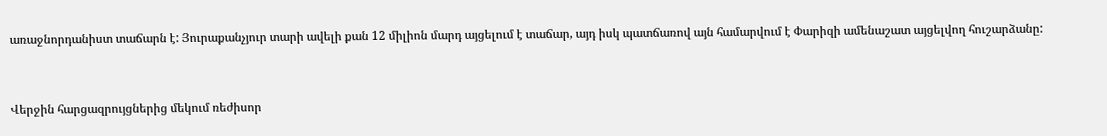առաջնորդանիստ տաճարն է: Յուրաքանչյուր տարի ավելի քան 12 միլիոն մարդ այցելում է տաճար, այդ իսկ պատճառով այն համարվում է Փարիզի ամենաշատ այցելվող հուշարձանը:



Վերջին հարցազրույցներից մեկում ռեժիսոր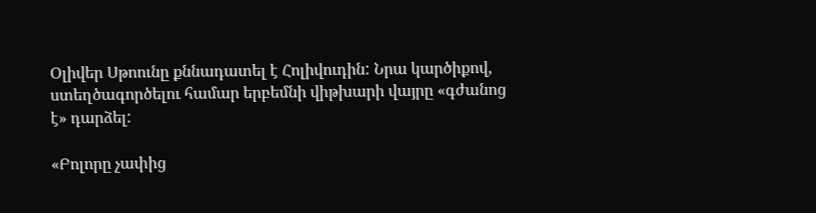Օլիվեր Սթոունը քննադատել է Հոլիվուդին: Նրա կարծիքով, ստեղծագործելու համար երբեմնի վիթխարի վայրը «գժանոց է» դարձել:

«Բոլորը չափից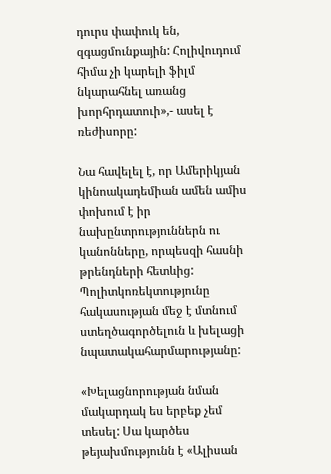դուրս փափուկ են, զգացմունքային: Հոլիվուդում հիմա չի կարելի ֆիլմ նկարահնել առանց խորհրդատուի»,- ասել է ռեժիսորը:

Նա հավելել է, որ Ամերիկյան կինոակադեմիան ամեն ամիս փոխում է իր նախընտրություններն ու կանոնները, որպեսզի հասնի թրենդների հետևից: Պոլիտկոռեկտությունը հակասության մեջ է մտնում ստեղծագործելուն և խելացի նպատակահարմարությանը:

«Խելացնորության նման մակարդակ ես երբեք չեմ տեսել: Սա կարծես թեյախմությունն է «Ալիսան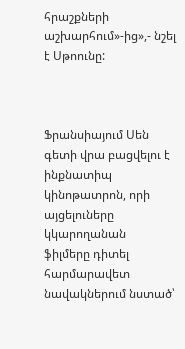հրաշքների աշխարհում»-ից»,- նշել է Սթոունը:



Ֆրանսիայում Սեն գետի վրա բացվելու է ինքնատիպ կինոթատրոն, որի այցելուները կկարողանան  ֆիլմերը դիտել հարմարավետ նավակներում նստած՝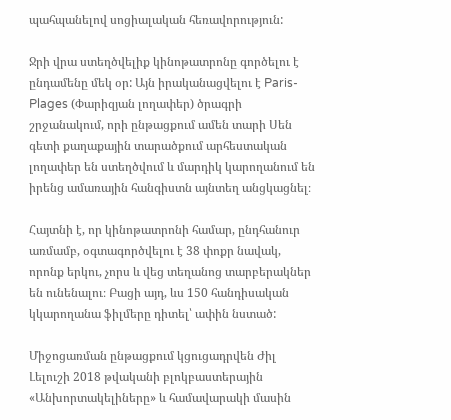պահպանելով սոցիալական հեռավորություն:

Ջրի վրա ստեղծվելիք կինոթատրոնը գործելու է ընդամենը մեկ օր: Այն իրականացվելու է Paris-Plages (Փարիզյան լողափեր) ծրագրի շրջանակում, որի ընթացքում ամեն տարի Սեն գետի քաղաքային տարածքում արհեստական լողափեր են ստեղծվում և մարդիկ կարողանում են իրենց ամառային հանգիստն այնտեղ անցկացնել։

Հայտնի է, որ կինոթատրոնի համար, ընդհանուր առմամբ, օգտագործվելու է 38 փոքր նավակ, որոնք երկու, չորս և վեց տեղանոց տարբերակներ են ունենալու։ Բացի այդ, ևս 150 հանդիսական կկարողանա ֆիլմերը դիտել՝ ափին նստած:

Միջոցառման ընթացքում կցուցադրվեն Ժիլ Լելուշի 2018 թվականի բլոկբաստերային  «Անխորտակելիները» և համավարակի մասին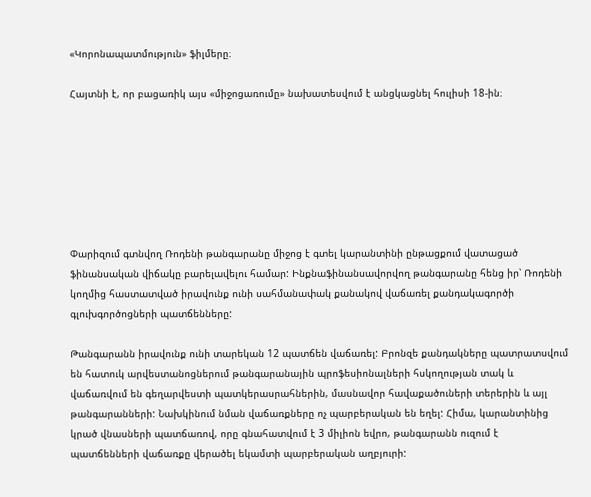«Կորոնապատմություն» ֆիլմերը։

Հայտնի է, որ բացառիկ այս «միջոցառումը» նախատեսվում է անցկացնել հուլիսի 18-ին։







Փարիզում գտնվող Ռոդենի թանգարանը միջոց է գտել կարանտինի ընթացքում վատացած ֆինանսական վիճակը բարելավելու համար: Ինքնաֆինանսավորվող թանգարանը հենց իր՝ Ռոդենի կողմից հաստատված իրավունք ունի սահմանափակ քանակով վաճառել քանդակագործի գլուխգործոցների պատճենները:

Թանգարանն իրավունք ունի տարեկան 12 պատճեն վաճառել: Բրոնզե քանդակները պատրատսվում են հատուկ արվեստանոցներում թանգարանային պրոֆեսիոնալների հսկողության տակ և վաճառվում են գեղարվեստի պատկերասրահներին, մասնավոր հավաքածուների տերերին և այլ թանգարանների: Նախկինում նման վաճառքները ոչ պարբերական են եղել: Հիմա, կարանտինից կրած վնասների պատճառով, որը գնահատվում է 3 միլիոն եվրո, թանգարանն ուզում է պատճենների վաճառքը վերածել եկամտի պարբերական աղբյուրի: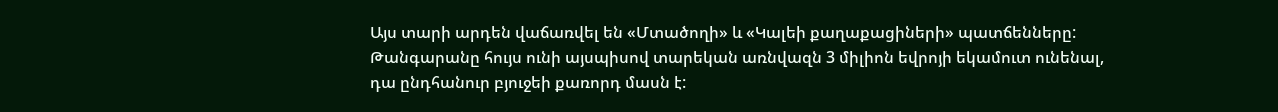Այս տարի արդեն վաճառվել են «Մտածողի» և «Կալեի քաղաքացիների» պատճենները: Թանգարանը հույս ունի այսպիսով տարեկան առնվազն 3 միլիոն եվրոյի եկամուտ ունենալ, դա ընդհանուր բյուջեի քառորդ մասն է: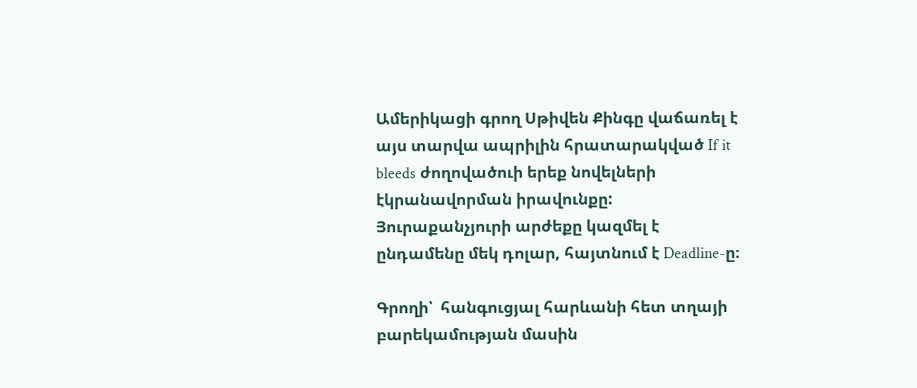Ամերիկացի գրող Սթիվեն Քինգը վաճառել է այս տարվա ապրիլին հրատարակված If it bleeds ժողովածուի երեք նովելների էկրանավորման իրավունքը: Յուրաքանչյուրի արժեքը կազմել է ընդամենը մեկ դոլար, հայտնում է Deadline-ը։

Գրողի՝  հանգուցյալ հարևանի հետ տղայի բարեկամության մասին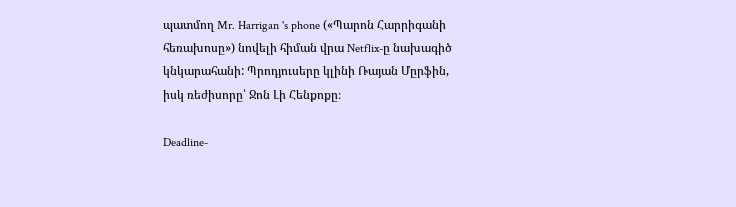պատմող Mr. Harrigan 's phone («Պարոն Հարրիգանի հեռախոսը») նովելի հիման վրա Netflix-ը նախագիծ կնկարահանի: Պրոդյուսերը կլինի Ռայան Մըրֆին, իսկ ռեժիսորը՝ Ջոն Լի Հենքոքը։

Deadline-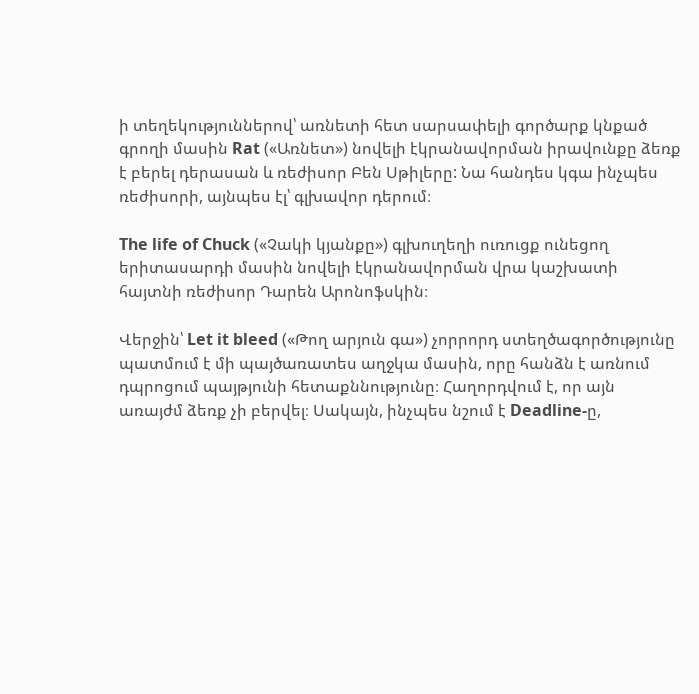ի տեղեկություններով՝ առնետի հետ սարսափելի գործարք կնքած գրողի մասին Rat («Առնետ») նովելի էկրանավորման իրավունքը ձեռք է բերել դերասան և ռեժիսոր Բեն Սթիլերը: Նա հանդես կգա ինչպես ռեժիսորի, այնպես էլ՝ գլխավոր դերում։

The life of Chuck («Չակի կյանքը») գլխուղեղի ուռուցք ունեցող երիտասարդի մասին նովելի էկրանավորման վրա կաշխատի հայտնի ռեժիսոր Դարեն Արոնոֆսկին։

Վերջին՝ Let it bleed («Թող արյուն գա») չորրորդ ստեղծագործությունը պատմում է մի պայծառատես աղջկա մասին, որը հանձն է առնում դպրոցում պայթյունի հետաքննությունը։ Հաղորդվում է, որ այն առայժմ ձեռք չի բերվել։ Սակայն, ինչպես նշում է Deadline-ը,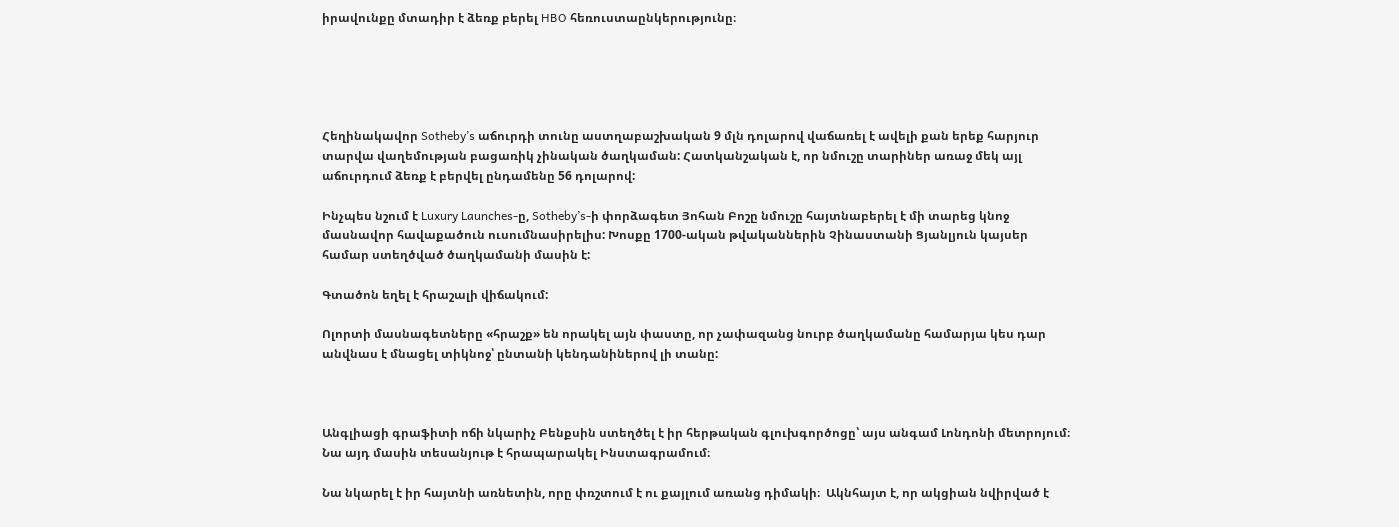իրավունքը մտադիր է ձեռք բերել HBO հեռուստաընկերությունը։





Հեղինակավոր Sotheby’s աճուրդի տունը աստղաբաշխական 9 մլն դոլարով վաճառել է ավելի քան երեք հարյուր տարվա վաղեմության բացառիկ չինական ծաղկաման: Հատկանշական է, որ նմուշը տարիներ առաջ մեկ այլ աճուրդում ձեռք է բերվել ընդամենը 56 դոլարով:

Ինչպես նշում է Luxury Launches-ը, Sotheby’s-ի փորձագետ Յոհան Բոշը նմուշը հայտնաբերել է մի տարեց կնոջ մասնավոր հավաքածուն ուսումնասիրելիս: Խոսքը 1700-ական թվականներին Չինաստանի Ցյանլյուն կայսեր համար ստեղծված ծաղկամանի մասին է:

Գտածոն եղել է հրաշալի վիճակում:

Ոլորտի մասնագետները «հրաշք» են որակել այն փաստը, որ չափազանց նուրբ ծաղկամանը համարյա կես դար անվնաս է մնացել տիկնոջ՝ ընտանի կենդանիներով լի տանը:



Անգլիացի գրաֆիտի ոճի նկարիչ Բենքսին ստեղծել է իր հերթական գլուխգործոցը՝ այս անգամ Լոնդոնի մետրոյում։ Նա այդ մասին տեսանյութ է հրապարակել Ինստագրամում։

Նա նկարել է իր հայտնի առնետին, որը փռշտում է ու քայլում առանց դիմակի։  Ակնհայտ է, որ ակցիան նվիրված է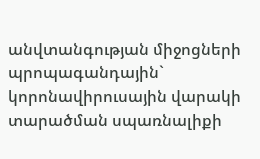անվտանգության միջոցների պրոպագանդային` կորոնավիրուսային վարակի տարածման սպառնալիքի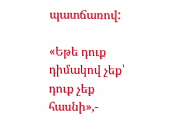պատճառով:

«Եթե դուք դիմակով չեք՝ դուք չեք հասնի»,-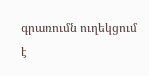գրառումն ուղեկցում է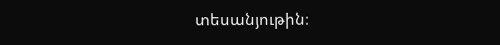տեսանյութին։